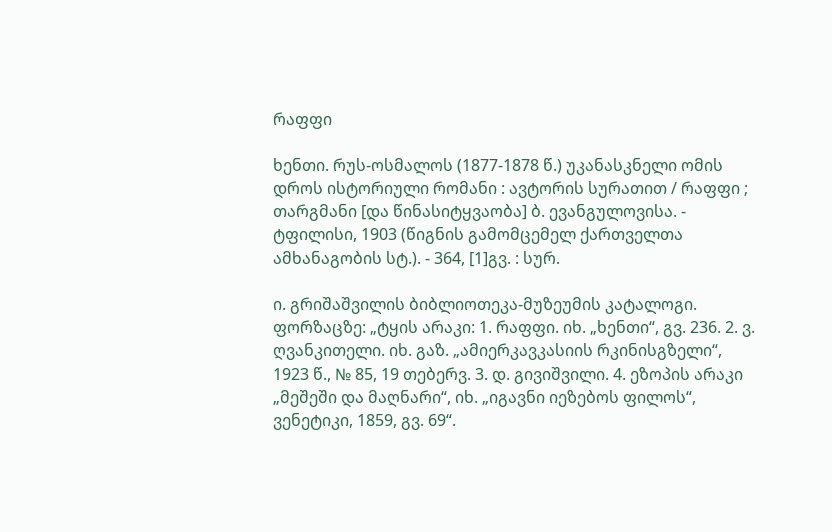რაფფი

ხენთი. რუს-ოსმალოს (1877-1878 წ.) უკანასკნელი ომის დროს ისტორიული რომანი : ავტორის სურათით / რაფფი ; თარგმანი [და წინასიტყვაობა] ბ. ევანგულოვისა. - ტფილისი, 1903 (წიგნის გამომცემელ ქართველთა ამხანაგობის სტ.). - 364, [1]გვ. : სურ.

ი. გრიშაშვილის ბიბლიოთეკა-მუზეუმის კატალოგი.
ფორზაცზე: „ტყის არაკი: 1. რაფფი. იხ. „ხენთი“, გვ. 236. 2. ვ. ღვანკითელი. იხ. გაზ. „ამიერკავკასიის რკინისგზელი“, 1923 წ., № 85, 19 თებერვ. 3. დ. გივიშვილი. 4. ეზოპის არაკი „მეშეში და მაღნარი“, იხ. „იგავნი იეზებოს ფილოს“, ვენეტიკი, 1859, გვ. 69“.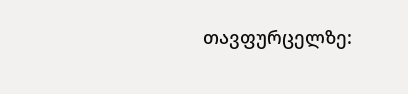თავფურცელზე: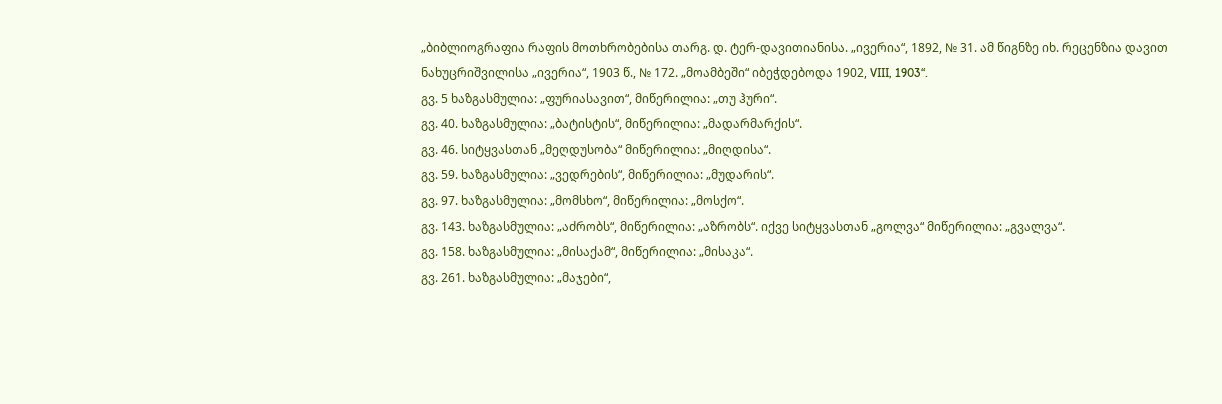„ბიბლიოგრაფია რაფის მოთხრობებისა თარგ. დ. ტერ-დავითიანისა. „ივერია“, 1892, № 31. ამ წიგნზე იხ. რეცენზია დავით ნახუცრიშვილისა „ივერია“, 1903 წ., № 172. „მოამბეში“ იბეჭდებოდა 1902, VIII, 1903“.
გვ. 5 ხაზგასმულია: „ფურიასავით“, მიწერილია: „თუ ჰური“.
გვ. 40. ხაზგასმულია: „ბატისტის“, მიწერილია: „მადარმარქის“.
გვ. 46. სიტყვასთან „მეღდუსობა“ მიწერილია: „მიღდისა“.
გვ. 59. ხაზგასმულია: „ვედრების“, მიწერილია: „მუდარის“.
გვ. 97. ხაზგასმულია: „მომსხო“, მიწერილია: „მოსქო“.
გვ. 143. ხაზგასმულია: „აძრობს“, მიწერილია: „აზრობს“. იქვე სიტყვასთან „გოლვა“ მიწერილია: „გვალვა“.
გვ. 158. ხაზგასმულია: „მისაქამ“, მიწერილია: „მისაკა“.
გვ. 261. ხაზგასმულია: „მაჯები“,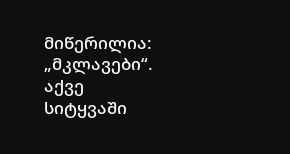მიწერილია: „მკლავები“. აქვე სიტყვაში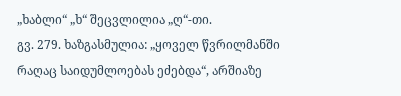„ხაბლი“ „ხ“ შეცვლილია „ღ“-თი.
გვ. 279. ხაზგასმულია: „ყოველ წვრილმანში რაღაც საიდუმლოებას ეძებდა“, არშიაზე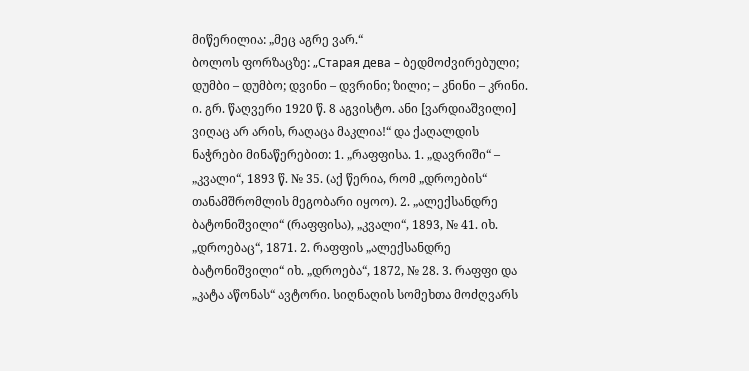მიწერილია: „მეც აგრე ვარ.“
ბოლოს ფორზაცზე: „Старая дева – ბედმოძვირებული; დუმბი – დუმბო; დვინი – დვრინი; ზილი; – კნინი – კრინი. ი. გრ. წაღვერი 1920 წ. 8 აგვისტო. ანი [ვარდიაშვილი] ვიღაც არ არის, რაღაცა მაკლია!“ და ქაღალდის ნაჭრები მინაწერებით: 1. „რაფფისა. 1. „დავრიში“ – „კვალი“, 1893 წ. № 35. (აქ წერია, რომ „დროების“ თანამშრომლის მეგობარი იყოო). 2. „ალექსანდრე ბატონიშვილი“ (რაფფისა), „კვალი“, 1893, № 41. იხ. „დროებაც“, 1871. 2. რაფფის „ალექსანდრე ბატონიშვილი“ იხ. „დროება“, 1872, № 28. 3. რაფფი და „კატა აწონას“ ავტორი. სიღნაღის სომეხთა მოძღვარს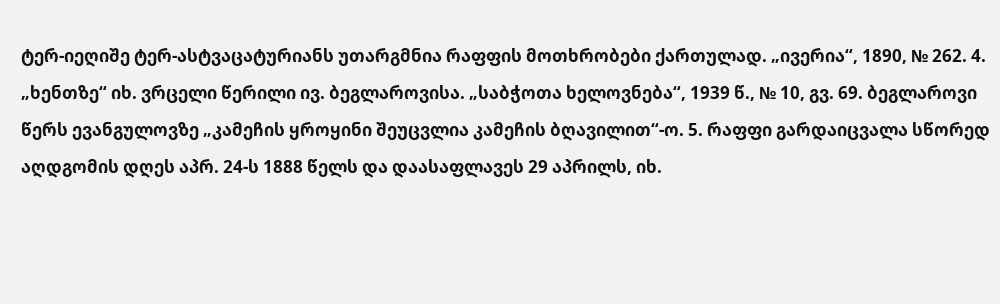ტერ-იეღიშე ტერ-ასტვაცატურიანს უთარგმნია რაფფის მოთხრობები ქართულად. „ივერია“, 1890, № 262. 4. „ხენთზე“ იხ. ვრცელი წერილი ივ. ბეგლაროვისა. „საბჭოთა ხელოვნება“, 1939 წ., № 10, გვ. 69. ბეგლაროვი წერს ევანგულოვზე „კამეჩის ყროყინი შეუცვლია კამეჩის ბღავილით“-ო. 5. რაფფი გარდაიცვალა სწორედ აღდგომის დღეს აპრ. 24-ს 1888 წელს და დაასაფლავეს 29 აპრილს, იხ.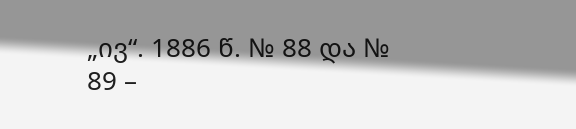„ივ“. 1886 წ. № 88 და № 89 –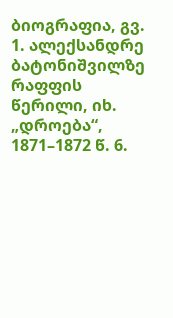ბიოგრაფია, გვ. 1. ალექსანდრე ბატონიშვილზე რაფფის წერილი, იხ. „დროება“, 1871–1872 წ. 6.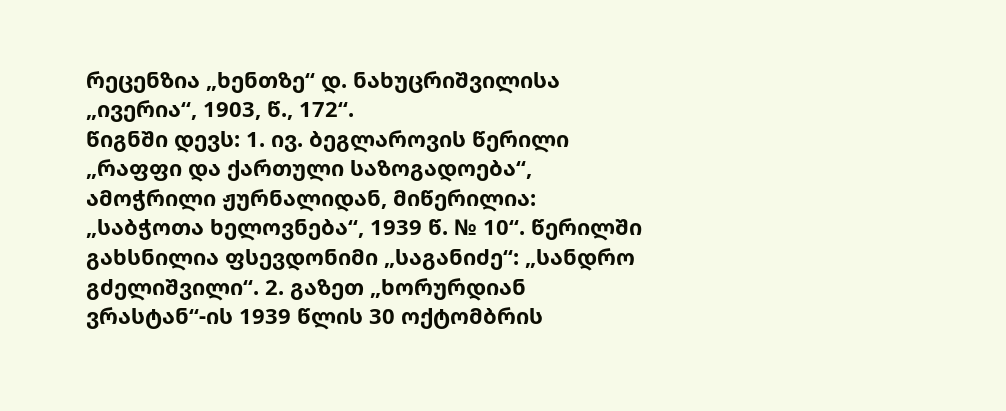რეცენზია „ხენთზე“ დ. ნახუცრიშვილისა „ივერია“, 1903, წ., 172“.
წიგნში დევს: 1. ივ. ბეგლაროვის წერილი „რაფფი და ქართული საზოგადოება“, ამოჭრილი ჟურნალიდან, მიწერილია: „საბჭოთა ხელოვნება“, 1939 წ. № 10“. წერილში გახსნილია ფსევდონიმი „საგანიძე“: „სანდრო გძელიშვილი“. 2. გაზეთ „ხორურდიან ვრასტან“-ის 1939 წლის 30 ოქტომბრის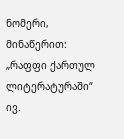ნომერი, მინაწერით: „რაფფი ქართულ ლიტერატურაში“ ივ.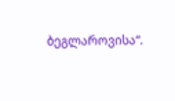ბეგლაროვისა“.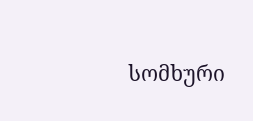სომხური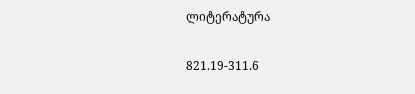ლიტერატურა

821.19-311.6